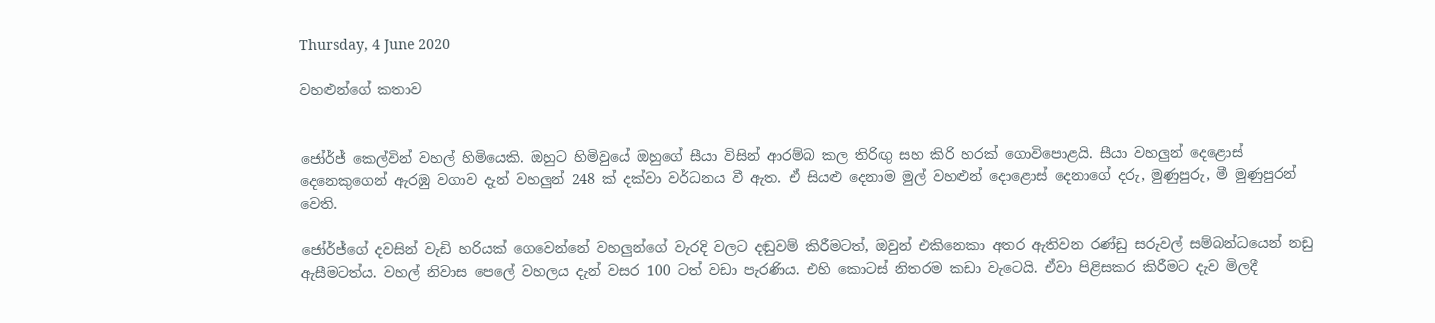Thursday, 4 June 2020

වහළුන්ගේ කතාව


ජෝර්ජ් කෙල්වින් වහල් හිමියෙකි. ඔහුට හිමිවුයේ ඔහුගේ සීයා විසින් ආරම්බ කල තිරිඟු සහ කිරි හරක් ගොවිපොළයි. සීයා වහලුන් දෙළොස් දෙනෙකුගෙන් ඇරඹු වගාව දැන් වහලුන් 248 ක් දක්වා වර්ධනය වී ඇත. ඒ සියළු දෙනාම මුල් වහළුන් දොළොස් දෙනාගේ දරු, මුණුපුරු, මී මුණුපුරන් වෙති.

ජෝර්ජ්ගේ දවසින් වැඩි හරියක් ගෙවෙන්නේ වහලුන්ගේ වැරදි වලට දඬුවම් කිරීමටත්, ඔවුන් එකිනෙකා අතර ඇතිවන රණ්ඩු සරුවල් සම්බන්ධයෙන් නඩු ඇසීමටත්ය. වහල් නිවාස පෙලේ වහලය දැන් වසර 100 ටත් වඩා පැරණිය. එහි කොටස් නිතරම කඩා වැටෙයි. ඒවා පිළිසකර කිරීමට දැව මිලදී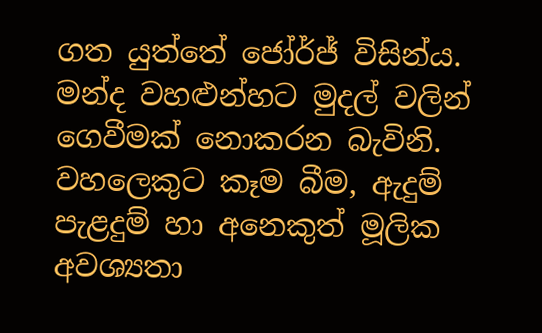ගත යුත්තේ ජෝර්ජ් විසින්ය. මන්ද වහළුන්හට මුදල් වලින් ගෙවීමක් නොකරන බැවිනි. වහලෙකුට කෑම බීම, ඇදුම් පැළදුම් හා අනෙකුත් මූලික අවශ්‍යතා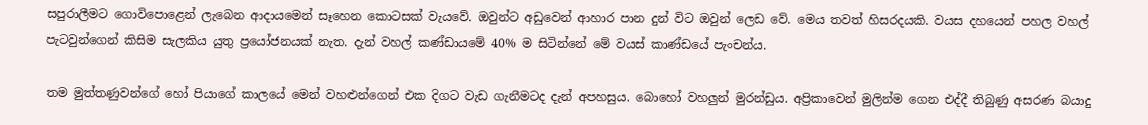සපුරාලීමට ගොවිපොළෙන් ලැබෙන ආදායමෙන් සෑහෙන කොටසක් වැයවේ. ඔවුන්ට අඩුවෙන් ආහාර පාන දුන් විට ඔවුන් ලෙඩ වේ. මෙය තවත් හිසරදයකි. වයස දහයෙන් පහල වහල් පැටවුන්ගෙන් කිසිම සැලකිය යුතු ප්‍රයෝජනයක් නැත. දැන් වහල් කණ්ඩායමේ 40% ම සිටින්නේ මේ වයස් කාණ්ඩයේ පැංචන්ය.

තම මුත්තණුවන්ගේ හෝ පියාගේ කාලයේ මෙන් වහළුන්ගෙන් එක දිගට වැඩ ගැනීමටද දැන් අපහසුය. බොහෝ වහලුන් මුරන්ඩුය. අප්‍රිකාවෙන් මුලින්ම ගෙන එද්දී තිබුණු අසරණ බයාදු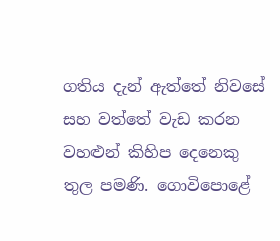ගතිය දැන් ඇත්තේ නිවසේ සහ වත්තේ වැඩ කරන වහළුන් කිහිප දෙනෙකු තුල පමණි. ගොවිපොළේ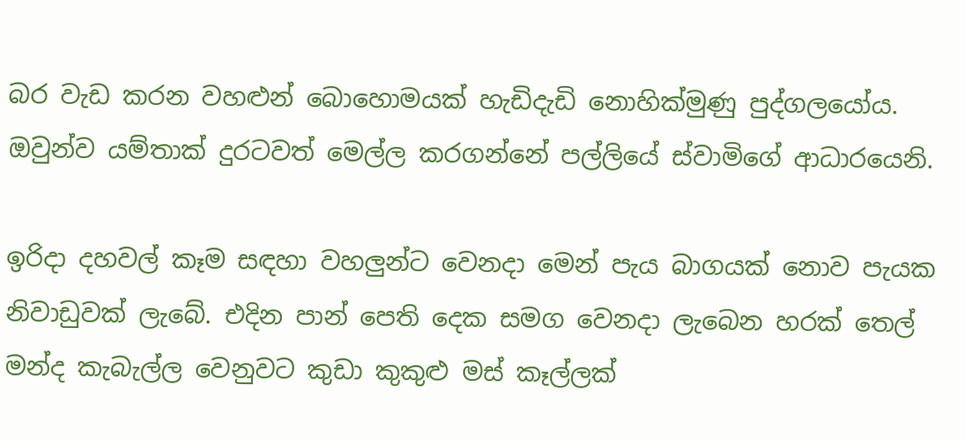බර වැඩ කරන වහළුන් බොහොමයක් හැඩිදැඩි නොහික්මුණු පුද්ගලයෝය. ඔවුන්ව යම්තාක් දුරටවත් මෙල්ල කරගන්නේ පල්ලියේ ස්වාමිගේ ආධාරයෙනි.

ඉරිදා දහවල් කෑම සඳහා වහලුන්ට වෙනදා මෙන් පැය බාගයක් නොව පැයක නිවාඩුවක් ලැබේ. එදින පාන් පෙති දෙක සමග වෙනදා ලැබෙන හරක් තෙල් මන්ද කැබැල්ල වෙනුවට කුඩා කුකුළු මස් කෑල්ලක්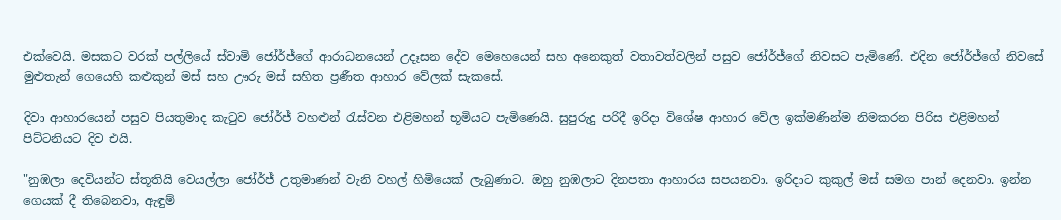එක්වෙයි. මසකට වරක් පල්ලියේ ස්වාමි ජෝර්ජ්ගේ ආරාධනයෙන් උදෑසන දේව මෙහෙයෙන් සහ අනෙකුත් වතාවත්වලින් පසුව ජෝර්ජ්ගේ නිවසට පැමිණේ. එදින ජෝර්ජ්ගේ නිවසේ මුළුතැන් ගෙයෙහි කළුකුන් මස් සහ ඌරු මස් සහිත ප්‍රණීත ආහාර වේලක් සැකසේ.

දිවා ආහාරයෙන් පසුව පියතුමාද කැටුව ජෝර්ජ් වහළුන් රැස්වන එළිමහන් භූමියට පැමිණෙයි. සුපුරුදු පරිදී ඉරිදා විශේෂ ආහාර වේල ඉක්මණින්ම නිමකරන පිරිස එළිමහන් පිට්ටනියට දිව එයි.

"නුඹලා දෙවියන්ට ස්තූතියි වෙයල්ලා ජෝර්ජ් උතුමාණන් වැනි වහල් හිමියෙක් ලැබුණාට. ඔහු නුඹලාට දිනපතා ආහාරය සපයනවා. ඉරිදාට කුකුල් මස් සමග පාන් දෙනවා. ඉන්න ගෙයක් දී තිබෙනවා, ඇඳුම්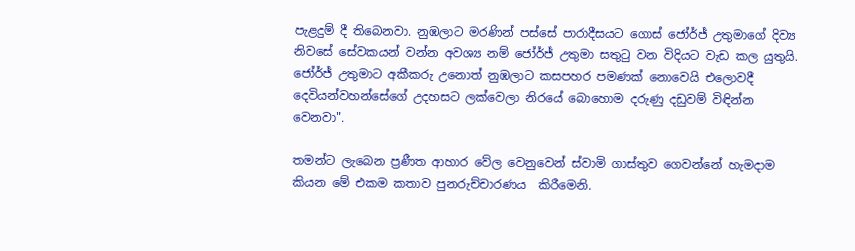පැළදුම් දී තිබෙනවා. නුඹලාට මරණින් පස්සේ පාරාදීසයට ගොස් ජෝර්ජ් උතුමාගේ දිව්‍ය නිවසේ සේවකයන් වන්න අවශ්‍ය නම් ජෝර්ජ් උතුමා සතුටු වන විදියට වැඩ කල යුතුයි. ජෝර්ජ් උතුමාට අකීකරු උනොත් නුඹලාට කසපහර පමණක් නොවෙයි එලොවදී දෙවියන්වහන්සේගේ උදහසට ලක්වෙලා නිරයේ බොහොම දරුණු දඩුවම් විඳින්න වෙනවා".

තමන්ට ලැබෙන ප්‍රණීත ආහාර වේල වෙනුවෙන් ස්වාමි ගාස්තුව ගෙවන්නේ හැමදාම කියන මේ එකම කතාව පුනරුච්චාරණය  කිරීමෙනි.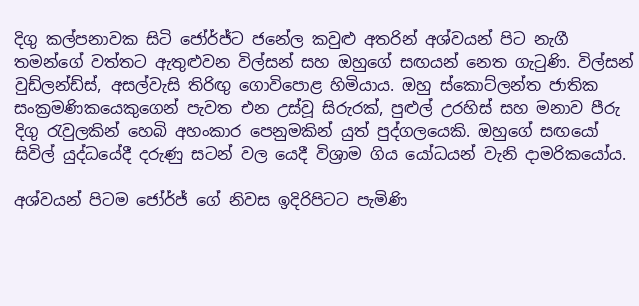දිගු කල්පනාවක සිටි ජෝර්ජ්ට ජනේල කවුළු අතරින් අශ්වයන් පිට නැගී තමන්ගේ වත්තට ඇතුළුවන විල්සන් සහ ඔහුගේ සඟයන් නෙත ගැටුණි. විල්සන් වුඩ්ලන්ඩ්ස්, අසල්වැසි තිරිඟු ගොවිපොළ හිමියාය. ඔහු ස්කොට්ලන්ත ජාතික සංක්‍රමණිකයෙකුගෙන් පැවත එන උස්වූ සිරුරක්, පුළුල් උරහිස් සහ මනාව පීරු දිගු රැවුලකින් හෙබි අහංකාර පෙනුමකින් යුත් පුද්ගලයෙකි. ඔහුගේ සඟයෝ සිවිල් යුද්ධයේදී දරුණු සටන් වල යෙදී විශ්‍රාම ගිය යෝධයන් වැනි දාමරිකයෝය.

අශ්වයන් පිටම ජෝර්ජ් ගේ නිවස ඉදිරිපිටට පැමිණි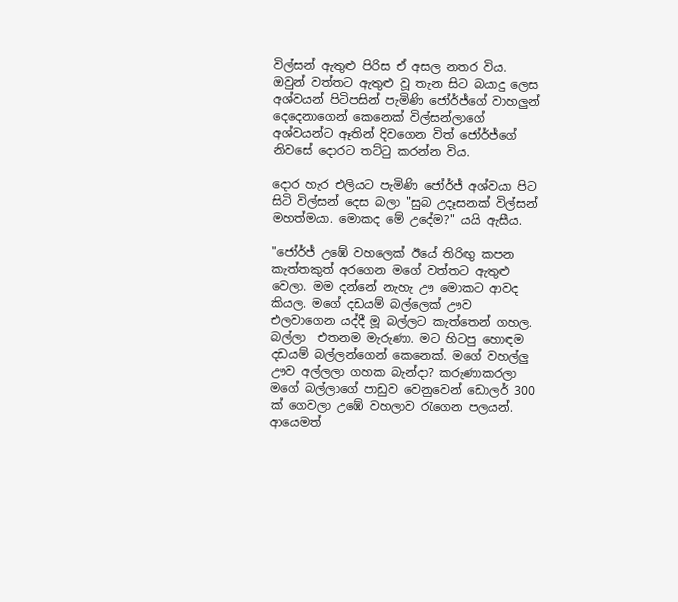විල්සන් ඇතුළු පිරිස ඒ අසල නතර විය. ඔවුන් වත්තට ඇතුළු වූ තැන සිට බයාදු ලෙස අශ්වයන් පිටිපසින් පැමිණි ජෝර්ජ්ගේ වාහලුන් දෙදෙනාගෙන් කෙනෙක් විල්සන්ලාගේ අශ්වයන්ට ඈතින් දිවගෙන විත් ජෝර්ජ්ගේ නිවසේ දොරට තට්ටු කරන්න විය.

දොර හැර එලියට පැමිණි ජෝර්ජ් අශ්වයා පිට සිටි විල්සන් දෙස බලා "සුබ උදෑසනක් විල්සන් මහත්මයා. මොකද මේ උදේම?" යයි ඇසීය.

"ජෝර්ජ් උඹේ වහලෙක් ඊයේ තිරිඟු කපන කැත්තකුත් අරගෙන මගේ වත්තට ඇතුළු වෙලා. මම දන්නේ නැහැ ඌ මොකට ආවද කියල. මගේ දඩයම් බල්ලෙක් ඌව එලවාගෙන යද්දී මූ බල්ලට කැත්තෙන් ගහල. බල්ලා  එතනම මැරුණා. මට හිටපු හොඳම දඩයම් බල්ලන්ගෙන් කෙනෙක්. මගේ වහල්ලු ඌව අල්ලලා ගහක බැන්දා? කරුණාකරලා මගේ බල්ලාගේ පාඩුව වෙනුවෙන් ඩොලර් 300 ක් ගෙවලා උඹේ වහලාව රැගෙන පලයන්. ආයෙමත්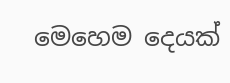මෙහෙම දෙයක්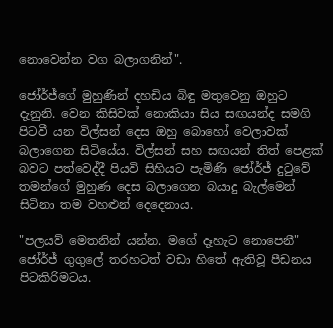නොවෙන්න වග බලාගනින්".

ජෝර්ජ්ගේ මුහුණින් දහඩිය බිඳු මතුවෙනු ඔහුට දැනුනි. වෙන කිසිවක් නොකියා සිය සඟයන්ද සමගි පිටවී යන විල්සන් දෙස ඔහු බොහෝ වෙලාවක් බලාගෙන සිටියේය. විල්සන් සහ සඟයන් තිත් පෙළක් බවට පත්වෙද්දී පියවි සිහියට පැමිණි ජෝර්ජ් දුටුවේ තමන්ගේ මුහුණ දෙස බලාගෙන බයාදු බැල්මෙන් සිටිනා තම වහළුන් දෙදෙනාය.

"පලයව් මෙතනින් යන්න. මගේ දෑහැට නොපෙනී" ජෝර්ජ් ගුගුලේ තරහටත් වඩා හිතේ ඇතිවූ පීඩනය පිටකිරිමටය.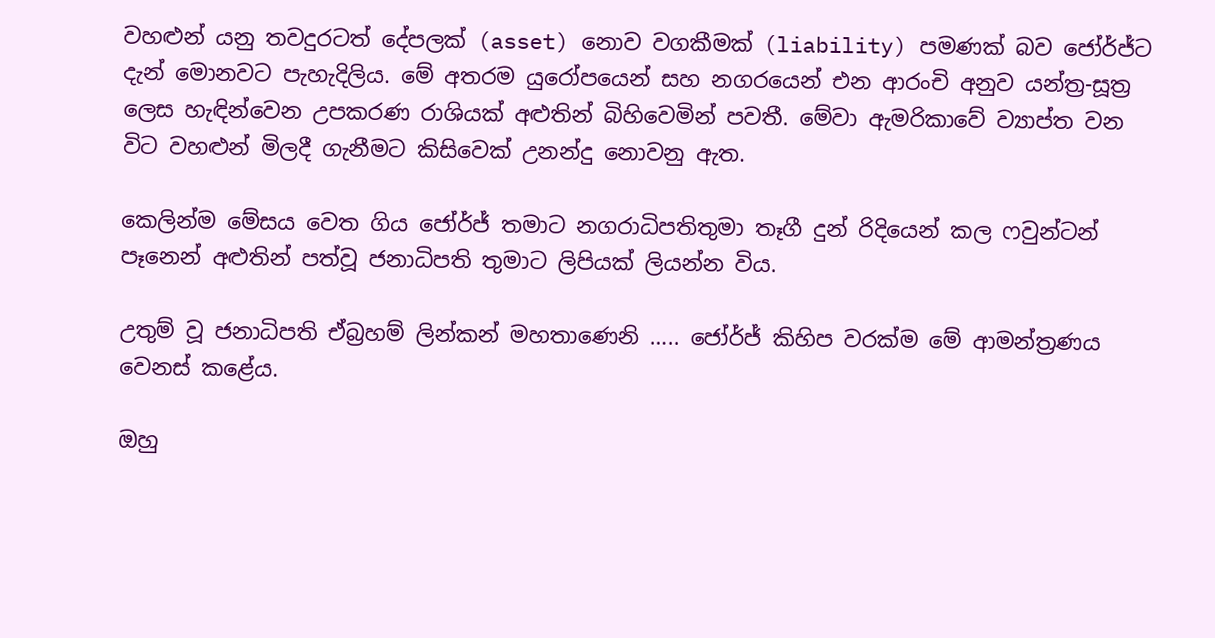වහළුන් යනු තවදුරටත් දේපලක් (asset) නොව වගකීමක් (liability) පමණක් බව ජෝර්ජ්ට දැන් මොනවට පැහැදිලිය. මේ අතරම යුරෝපයෙන් සහ නගරයෙන් එන ආරංචි අනුව යන්ත්‍ර-සූත්‍ර ලෙස හැඳින්වෙන උපකරණ රාශියක් අළුතින් බිහිවෙමින් පවතී. මේවා ඇමරිකාවේ ව්‍යාප්ත වන විට වහළුන් මිලදී ගැනීමට කිසිවෙක් උනන්දු නොවනු ඇත.

කෙලින්ම මේසය වෙත ගිය ජෝර්ජ් තමාට නගරාධිපතිතුමා තෑගී දුන් රිදියෙන් කල ෆවුන්ටන් පෑනෙන් අළුතින් පත්වූ ජනාධිපති තුමාට ලිපියක් ලියන්න විය.

උතුම් වූ ජනාධිපති ඒබ්‍රහම් ලින්කන් මහතාණෙනි ….. ජෝර්ජ් කිහිප වරක්ම මේ ආමන්ත්‍රණය වෙනස් කළේය.

ඔහු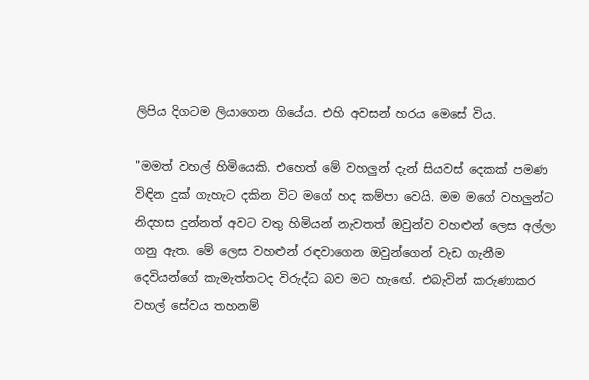ලිපිය දිගටම ලියාගෙන ගියේය. එහි අවසන් හරය මෙසේ විය.

"මමත් වහල් හිමියෙකි. එහෙත් මේ වහලුන් දැන් සියවස් දෙකක් පමණ විඳින දුක් ගැහැට දකින විට මගේ හද කම්පා වෙයි. මම මගේ වහලුන්ට නිදහස දුන්නත් අවට වතු හිමියන් නැවතත් ඔවුන්ව වහළුන් ලෙස අල්ලා ගනු ඇත. මේ ලෙස වහළුන් රඳවාගෙන ඔවුන්ගෙන් වැඩ ගැනීම දෙවියන්ගේ කැමැත්තටද විරුද්ධ බව මට හැඟේ. එබැවින් කරුණාකර වහල් සේවය තහනම්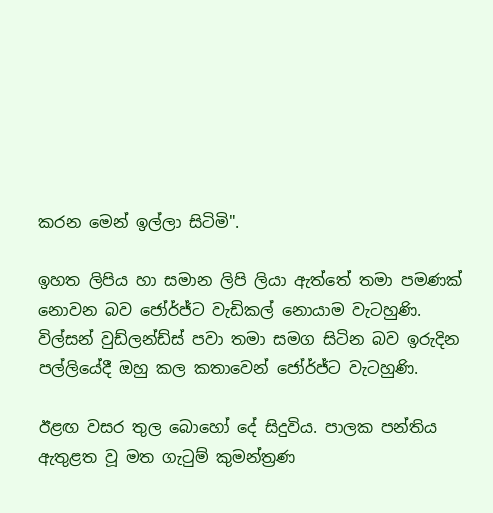කරන මෙන් ඉල්ලා සිටිමි".

ඉහත ලිපිය හා සමාන ලිපි ලියා ඇත්තේ තමා පමණක් නොවන බව ජෝර්ජ්ට වැඩිකල් නොයාම වැටහුණි. විල්සන් වුඩ්ලන්ඩ්ස් පවා තමා සමග සිටින බව ඉරුදින පල්ලියේදී ඔහු කල කතාවෙන් ජෝර්ජ්ට වැටහුණි.

ඊළඟ වසර තුල බොහෝ දේ සිදුවිය. පාලක පන්තිය ඇතුළත වූ මත ගැටුම් කුමන්ත්‍රණ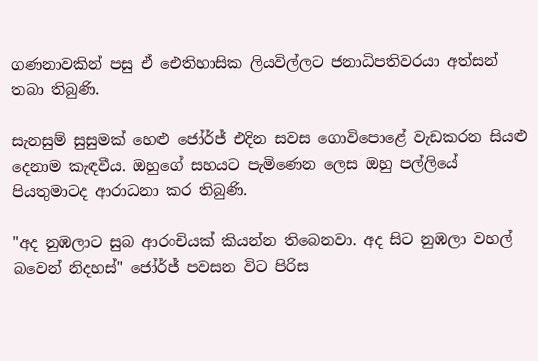ගණනාවකින් පසු ඒ ඓතිහාසික ලියවිල්ලට ජනාධිපතිවරයා අත්සන් තබා තිබුණි.

සැනසුම් සුසුමක් හෙළු ජෝර්ජ් එදින සවස ගොවිපොළේ වැඩකරන සියළු දෙනාම කැඳවීය. ඔහුගේ සහයට පැමිණෙන ලෙස ඔහු පල්ලියේ පියතුමාටද ආරාධනා කර තිබුණි.

"අද නුඹලාට සුබ ආරංචියක් කියන්න තිබෙනවා. අද සිට නුඹලා වහල් බවෙන් නිදහස්" ජෝර්ජ් පවසන විට පිරිස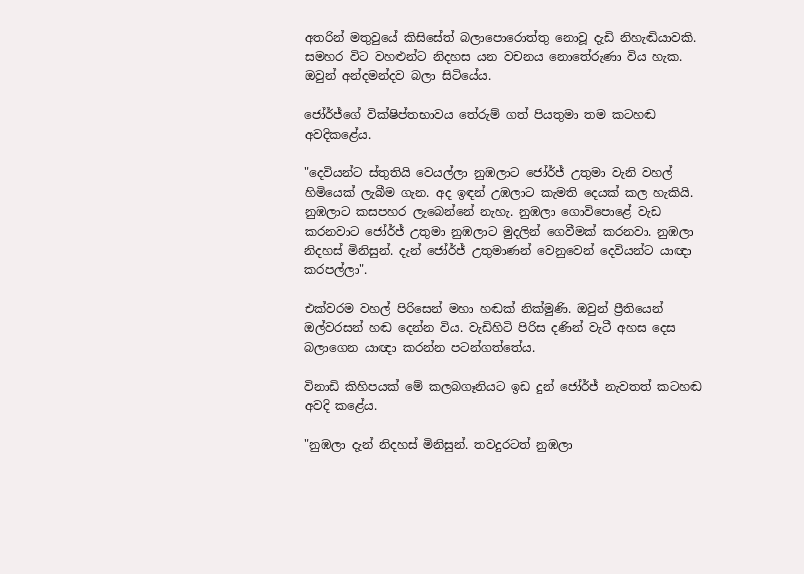අතරින් මතුවුයේ කිසිසේත් බලාපොරොත්තු නොවූ දැඩි නිහැඬියාවකි. සමහර විට වහළුන්ට නිදහස යන වචනය නොතේරුණා විය හැක. ඔවුන් අන්දමන්දව බලා සිටියේය.

ජෝර්ජ්ගේ වික්ෂිප්තභාවය තේරුම් ගත් පියතුමා තම කටහඬ අවදිකළේය.

"දෙවියන්ට ස්තුතියි වෙයල්ලා නුඹලාට ජෝර්ජ් උතුමා වැනි වහල් හිමියෙක් ලැබීම ගැන. අද ඉඳන් උඹලාට කැමති දෙයක් කල හැකියි. නුඹලාට කසපහර ලැබෙන්නේ නැහැ. නුඹලා ගොවිපොළේ වැඩ කරනවාට ජෝර්ජ් උතුමා නුඹලාට මුදලින් ගෙවීමක් කරනවා. නුඹලා නිදහස් මිනිසුන්. දැන් ජෝර්ජ් උතුමාණන් වෙනුවෙන් දෙවියන්ට යාඥා කරපල්ලා".

එක්වරම වහල් පිරිසෙන් මහා හඬක් නික්මුණි. ඔවුන් ප්‍රීතියෙන් ඔල්වරසන් හඬ දෙන්න විය. වැඩිහිටි පිරිස දණින් වැටී අහස දෙස බලාගෙන යාඥා කරන්න පටන්ගත්තේය.

විනාඩි කිහිපයක් මේ කලබගෑනියට ඉඩ දුන් ජෝර්ජ් නැවතත් කටහඬ අවදි කළේය.

"නුඹලා දැන් නිදහස් මිනිසුන්. තවදුරටත් නුඹලා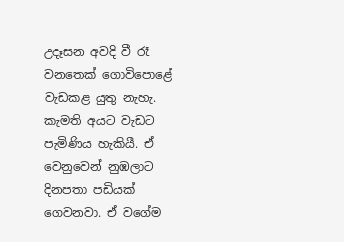උදෑසන අවදි වී රෑ වනතෙක් ගොවිපොළේ වැඩකළ යුතු නැහැ. කැමති අයට වැඩට පැමිණිය හැකියී. ඒ වෙනුවෙන් නුඹලාට දිනපතා පඩියක් ගෙවනවා. ඒ වගේම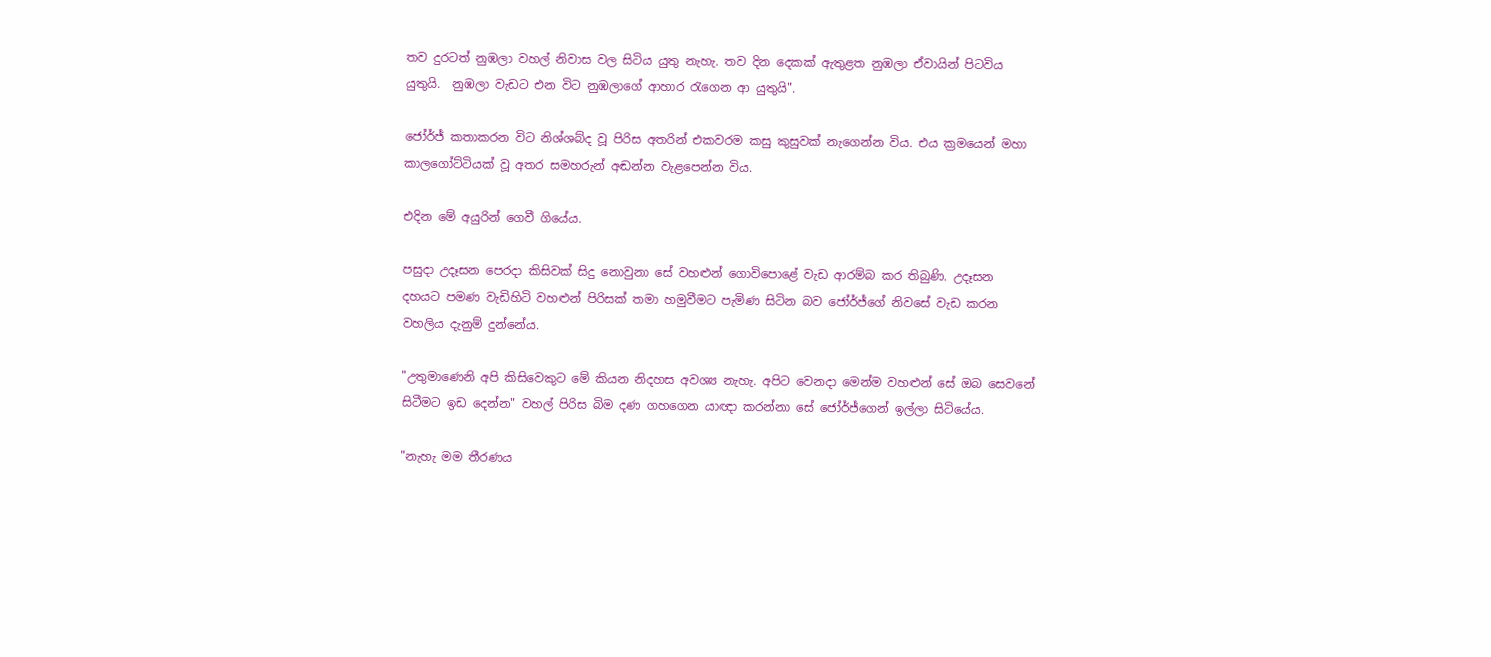තව දුරටත් නුඹලා වහල් නිවාස වල සිටිය යුතු නැහැ. තව දින දෙකක් ඇතුළත නුඹලා ඒවායින් පිටවිය යුතුයි.  නුඹලා වැඩට එන විට නුඹලාගේ ආහාර රැගෙන ආ යුතුයි".

ජෝර්ජ් කතාකරන විට නිශ්ශබ්ද වූ පිරිස අතරින් එකවරම කසු කුසුවක් නැගෙන්න විය. එය ක්‍රමයෙන් මහා කාලගෝට්ටියක් වූ අතර සමහරුන් අඬන්න වැළපෙන්න විය.

එදින මේ අයුරින් ගෙවී ගියේය.

පසුදා උදෑසන පෙරදා කිසිවක් සිදු නොවුනා සේ වහළුන් ගොවිපොළේ වැඩ ආරම්බ කර තිබුණි. උදෑසන දහයට පමණ වැඩිහිටි වහළුන් පිරිසක් තමා හමුවීමට පැමිණ සිටින බව ජෝර්ජ්ගේ නිවසේ වැඩ කරන වහලිය දැනුම් දුන්නේය.

"උතුමාණෙනි අපි කිසිවෙකුට මේ කියන නිදහස අවශ්‍ය නැහැ. අපිට වෙනදා මෙන්ම වහළුන් සේ ඔබ සෙවනේ සිටීමට ඉඩ දෙන්න" වහල් පිරිස බිම දණ ගහගෙන යාඥා කරන්නා සේ ජෝර්ජ්ගෙන් ඉල්ලා සිටියේය.

"නැහැ මම තීරණය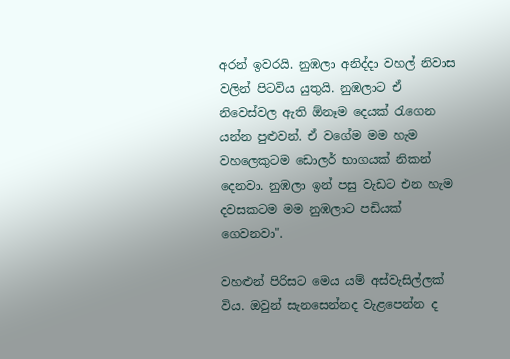අරන් ඉවරයි. නුඹලා අනිද්දා වහල් නිවාස වලින් පිටවිය යුතුයි. නුඹලාට ඒ නිවෙස්වල ඇති ඕනෑම දෙයක් රැගෙන යන්න පුළුවන්. ඒ වගේම මම හැම වහලෙකුටම ඩොලර් භාගයක් නිකන් දෙනවා. නුඹලා ඉන් පසු වැඩට එන හැම දවසකටම මම නුඹලාට පඩියක් ගෙවනවා".

වහළුන් පිරිසට මෙය යම් අස්වැසිල්ලක් විය. ඔවුන් සැනසෙන්නද වැළපෙන්න ද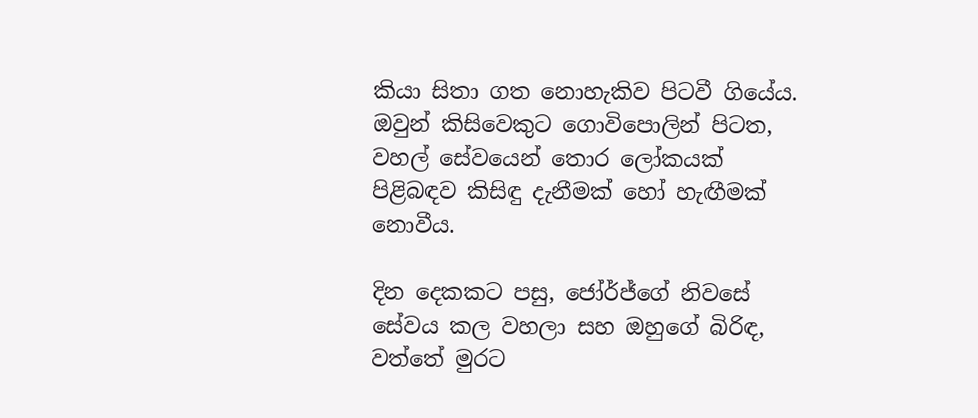කියා සිතා ගත නොහැකිව පිටවී ගියේය. ඔවුන් කිසිවෙකුට ගොවිපොලින් පිටත, වහල් සේවයෙන් තොර ලෝකයක් පිළිබඳව කිසිඳු දැනීමක් හෝ හැඟීමක් නොවීය.

දින දෙකකට පසු, ජෝර්ජ්ගේ නිවසේ සේවය කල වහලා සහ ඔහුගේ බිරිඳ, වත්තේ මුරට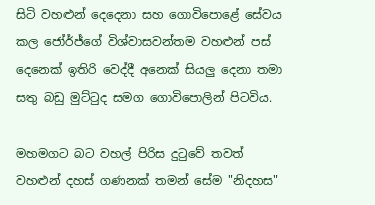සිටි වහළුන් දෙදෙනා සහ ගොවිපොළේ සේවය කල ජෝර්ජ්ගේ විශ්වාසවන්තම වහළුන් පස් දෙනෙක් ඉතිරි වෙද්දී අනෙක් සියලු දෙනා තමා සතු බඩු මුට්ටුද සමග ගොවිපොලින් පිටවිය.

මහමගට බට වහල් පිරිස දුටුවේ තවත් වහළුන් දහස් ගණනක් තමන් සේම "නිදහස"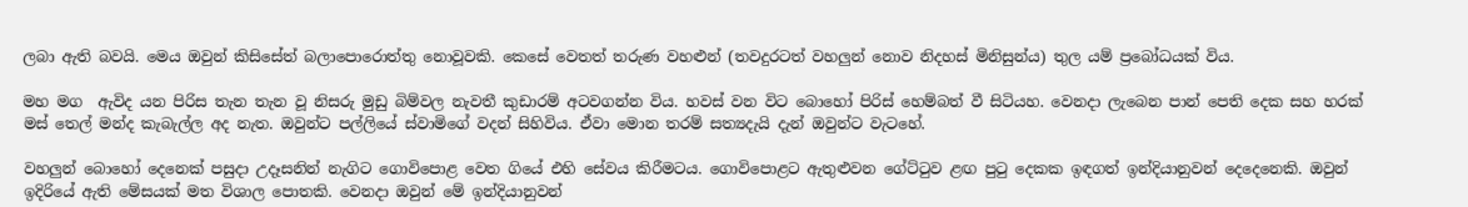ලබා ඇති බවයි. මෙය ඔවුන් කිසිසේත් බලාපොරොත්තු නොවූවකි. කෙසේ වෙතත් තරුණ වහළුන් (තවදුරටත් වහලුන් නොව නිදහස් මිනිසුන්ය) තුල යම් ප්‍රබෝධයක් විය.

මහ මග  ඇවිද යන පිරිස තැන තැන වූ නිසරු මුඩු බිම්වල නැවතී කුඩාරම් අටවගන්න විය. හවස් වන විට බොහෝ පිරිස් හෙම්බත් වී සිටියහ. වෙනදා ලැබෙන පාන් පෙති දෙක සහ හරක් මස් තෙල් මන්ද කැබැල්ල අද නැත. ඔවුන්ට පල්ලියේ ස්වාමිගේ වදන් සිහිවිය. ඒවා මොන තරම් සත්‍යදැයි දැන් ඔවුන්ට වැටහේ.

වහලුන් බොහෝ දෙනෙක් පසුදා උදෑසනින් නැගිට ගොවිපොළ වෙත ගියේ එහි සේවය කිරීමටය. ගොවිපොළට ඇතුළුවන ගේට්ටුව ළඟ පුටු දෙකක ඉඳගත් ඉන්දියානුවන් දෙදෙනෙකි. ඔවුන් ඉදිරියේ ඇති මේසයක් මත විශාල පොතකි. වෙනදා ඔවුන් මේ ඉන්දියානුවන්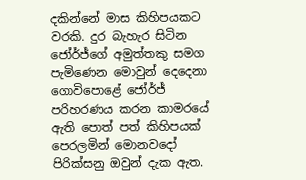දකින්නේ මාස කිහිපයකට වරකි. දුර බැහැර සිටින ජෝර්ජ්ගේ අමුත්තකු සමග පැමිණෙන මොවුන් දෙදෙනා ගොවිපොළේ ජෝර්ජ් පරිහරණය කරන කාමරයේ ඇති පොත් පත් කිහිපයක් පෙරලමින් මොනවදෝ පිරික්සනු ඔවුන් දැක ඇත.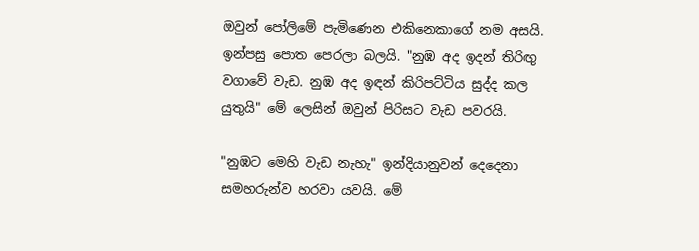ඔවුන් පෝලිමේ පැමිණෙන එකිනෙකාගේ නම අසයි. ඉන්පසු පොත පෙරලා බලයි. "නුඹ අද ඉදන් තිරිඟු වගාවේ වැඩ. නුඹ අද ඉඳන් කිරිපට්ටිය සුද්ද කල යුතුයි" මේ ලෙසින් ඔවුන් පිරිසට වැඩ පවරයි.

"නුඹට මෙහි වැඩ නැහැ" ඉන්දියානුවන් දෙදෙනා සමහරුන්ව හරවා යවයි. මේ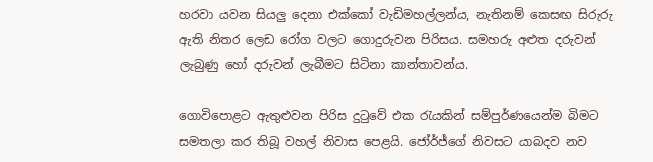හරවා යවන සියලු දෙනා එක්කෝ වැඩිමහල්ලන්ය, නැතිනම් කෙසඟ සිරුරු ඇති නිතර ලෙඩ රෝග වලට ගොදුරුවන පිරිසය. සමහරු අළුත දරුවන් ලැබුණු හෝ දරුවන් ලැබීමට සිටිනා කාන්තාවන්ය.

ගොවිපොළට ඇතුළුවන පිරිස දුටුවේ එක රැයකින් සම්පුර්ණයෙන්ම බිමට සමතලා කර තිබූ වහල් නිවාස පෙළයි. ජෝර්ජ්ගේ නිවසට යාබදව නව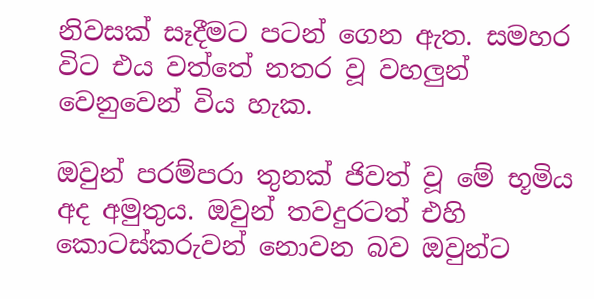නිවසක් සෑදීමට පටන් ගෙන ඇත. සමහර විට එය වත්තේ නතර වූ වහලුන් වෙනුවෙන් විය හැක.

ඔවුන් පරම්පරා තුනක් ජිවත් වූ මේ භූමිය අද අමුතුය. ඔවුන් තවදුරටත් එහි කොටස්කරුවන් නොවන බව ඔවුන්ට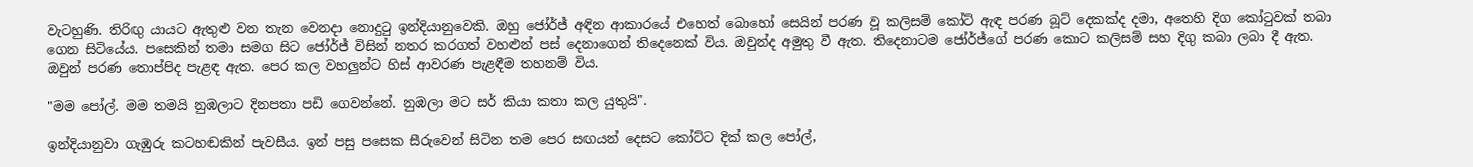වැටහුණි. තිරිඟු යායට ඇතුළු වන තැන වෙනදා නොදුටු ඉන්දියානුවෙකි. ඔහු ජෝර්ජ් අඳින ආකාරයේ එහෙත් බොහෝ සෙයින් පරණ වූ කලිසම් කෝට් ඇඳ පරණ බූට් දෙකක්ද දමා, අතෙහි දිග කෝටුවක් තබා ගෙන සිටියේය. පසෙකින් තමා සමග සිට ජෝර්ජ් විසින් නතර කරගත් වහළුන් පස් දෙනාගෙන් තිදෙනෙක් විය. ඔවුන්ද අමුතු වී ඇත. තිදෙනාටම ජෝර්ජ්ගේ පරණ කොට කලිසම් සහ දිගු කබා ලබා දී ඇත. ඔවුන් පරණ තොප්පිද පැළඳ ඇත. පෙර කල වහලුන්ට හිස් ආවරණ පැළඳීම තහනම් විය.

"මම පෝල්. මම තමයි නුඹලාට දිනපතා පඩි ගෙවන්නේ. නුඹලා මට සර් කියා කතා කල යුතුයි".

ඉන්දියානුවා ගැඹුරු කටහඬකින් පැවසීය. ඉන් පසු පසෙක සීරුවෙන් සිටින තම පෙර සඟයන් දෙසට කෝට්ට දික් කල පෝල්,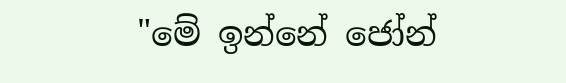"මේ ඉන්නේ ජෝන්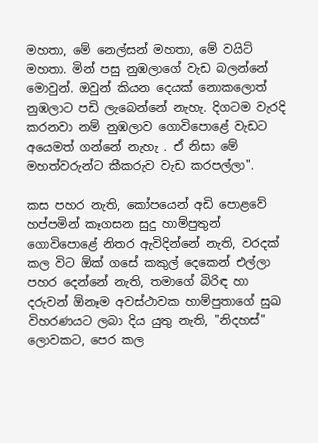මහතා, මේ නෙල්සන් මහතා, මේ වයිට් මහතා. මින් පසු නුඹලාගේ වැඩ බලන්නේ මොවුන්. ඔවුන් කියන දෙයක් නොකලොත් නුඹලාට පඩි ලැබෙන්නේ නැහැ. දිගටම වැරදි කරනවා නම් නුඹලාව ගොවිපොළේ වැඩට අයෙමත් ගන්නේ නැහැ . ඒ නිසා මේ මහත්වරුන්ට කීකරුව වැඩ කරපල්ලා".

කස පහර නැති, කෝපයෙන් අඩි පොළවේ හප්පමින් කෑගසන සුදු හාම්පුතුන් ගොවිපොළේ නිතර ඇවිදින්නේ නැති, වරදක් කල විට ඕක් ගසේ කකුල් දෙකෙන් එල්ලා පහර දෙන්නේ නැති, තමාගේ බිරිඳ හා දරුවන් ඕනෑම අවස්ථාවක හාම්පුතාගේ සුඛ විහරණයට ලබා දිය යුතු නැති, "නිදහස්" ලොවකට, පෙර කල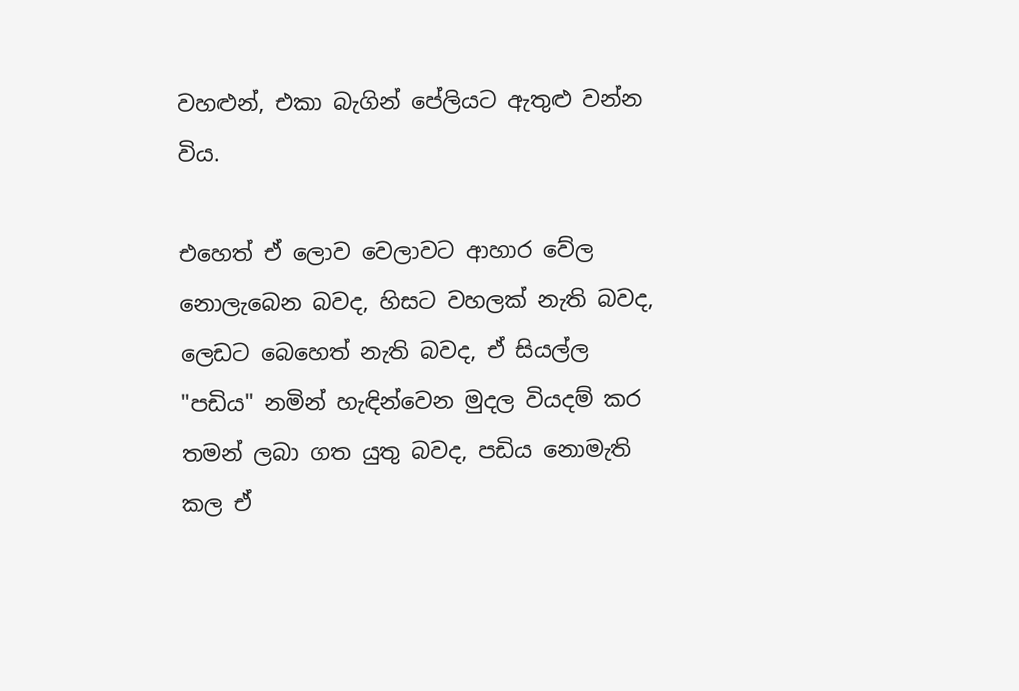වහළුන්, එකා බැගින් පේලියට ඇතුළු වන්න විය.

එහෙත් ඒ ලොව වෙලාවට ආහාර වේල නොලැබෙන බවද, හිසට වහලක් නැති බවද, ලෙඩට බෙහෙත් නැති බවද, ඒ සියල්ල "පඩිය" නමින් හැඳින්වෙන මුදල වියදම් කර තමන් ලබා ගත යුතු බවද, පඩිය නොමැති කල ඒ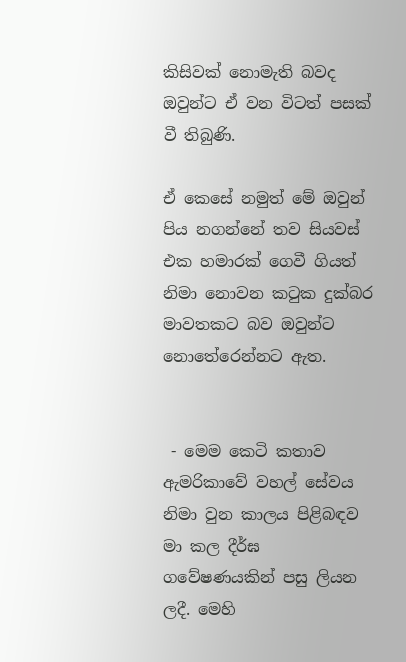කිසිවක් නොමැති බවද ඔවුන්ට ඒ වන විටත් පසක් වී තිබුණි.

ඒ කෙසේ නමුත් මේ ඔවුන් පිය නගන්නේ තව සියවස් එක හමාරක් ගෙවී ගියත් නිමා නොවන කටුක දුක්බර මාවතකට බව ඔවුන්ට  නොතේරෙන්නට ඇත.


 - මෙම කෙටි කතාව ඇමරිකාවේ වහල් සේවය නිමා වුන කාලය පිළිබඳව මා කල දීර්ඝ ගවේෂණයකින් පසු ලියන ලදී. මෙහි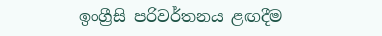ඉංග්‍රීසි පරිවර්තනය ළඟදීම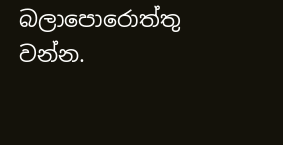බලාපොරොත්තු වන්න.